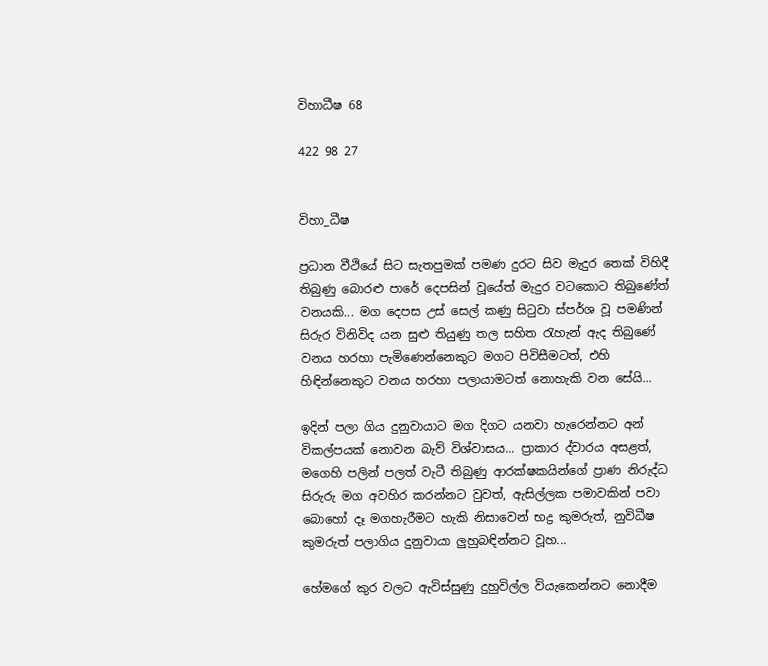විහාධීෂ 68

422 98 27


විහා_ධීෂ

ප්‍රධාන වීථියේ සිට සැතපුමක් පමණ දුරට සිව මැදුර තෙක් විහිදී තිබුණු බොරළු පාරේ දෙපසින් වූයේත් මැදුර වටකොට තිබුණේත් වනයකි... මග දෙපස උස් සෙල් කණු සිටුවා ස්පර්ශ වූ පමණින් සිරුර විනිවිද යන සුළු තියුණු තල සහිත රැහැන් ඇද තිබුණේ වනය හරහා පැමිණෙන්නෙකුට මගට පිවිසීමටත්, එහි හිඳින්නෙකුට වනය හරහා පලායාමටත් නොහැකි වන සේයි...

ඉදින් පලා ගිය දුනුවායාට මග දිගට යනවා හැරෙන්නට අන් විකල්පයක් නොවන බැව් විශ්වාසය... ප්‍රාකාර ද්වාරය අසළත්, මගෙහි පලින් පලත් වැටී තිබුණු ආරක්ෂකයින්ගේ ප්‍රාණ නිරුද්ධ සිරුරු මග අවහිර කරන්නට වුවත්, ඇසිල්ලක පමාවකින් පවා බොහෝ දෑ මගහැරීමට හැකි නිසාවෙන් භද්‍ර කුමරුත්, නුවිධීෂ කුමරුත් පලාගිය දුනුවායා ලුහුබඳින්නට වූහ...

හේමගේ කුර වලට ඇවිස්සුණු දුහුවිල්ල වියැකෙන්නට නොදීම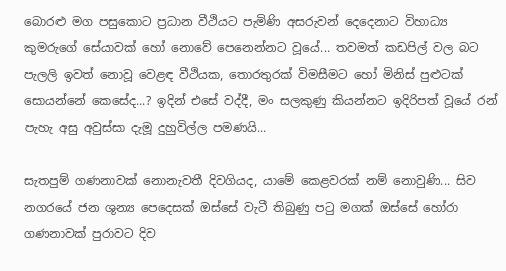බොරළු මග පසුකොට ප්‍රධාන වීථියට පැමිණි අසරුවන් දෙදෙනාට විහාධ්‍ය කුමරුගේ සේයාවක් හෝ නොවේ පෙනෙන්නට වූයේ... තවමත් කඩපිල් වල බට පැලලි ඉවත් නොවූ වෙළඳ වීථියක, තොරතුරක් විමසීමට හෝ මිනිස් පුළුටක්  සොයන්නේ කෙසේද...? ඉදින් එසේ වද්දී, මං සලකුණු කියන්නට ඉදිරිපත් වූයේ රන් පැහැ අසු අවුස්සා දැමූ දුහුවිල්ල පමණයි...

සැතපුම් ගණනාවක් නොනැවතී දිවගියද, යාමේ කෙළවරක් නම් නොවුණි... සිව නගරයේ ජන ශුන්‍ය පෙදෙසක් ඔස්සේ වැටී තිබුණු පටු මගක් ඔස්සේ හෝරා ගණනාවක් පුරාවට දිව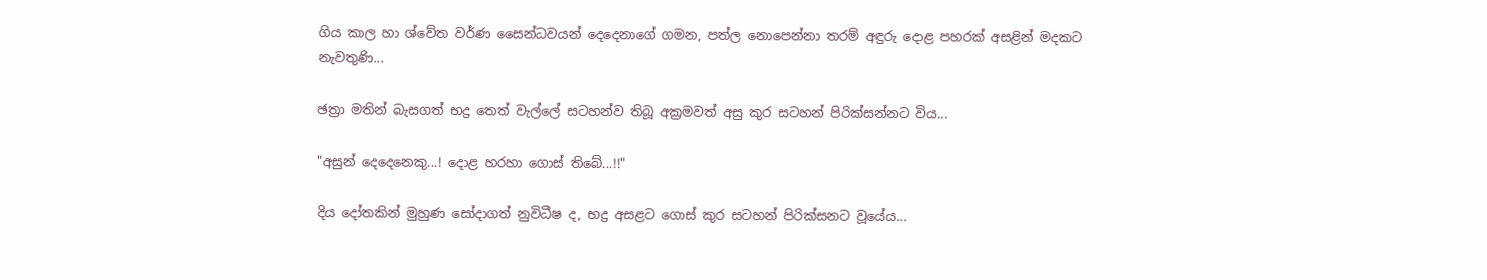ගිය කාල හා ශ්වේත වර්ණ සෛන්ධවයන් දෙදෙනාගේ ගමන, පත්ල නොපෙන්නා තරම් අඳුරු දොළ පහරක් අසළින් මදකට නැවතුණි...

ඡත්‍රා මතින් බැසගත් භද්‍ර තෙත් වැල්ලේ සටහන්ව තිබූ අක්‍රමවත් අසු කුර සටහන් පිරික්සන්නට විය...

"අසුන් දෙදෙනෙකු...! දොළ හරහා ගොස් තිබේ...!!"

දිය දෝතකින් මුහුණ සෝදාගත් නුවිධීෂ ද, භද්‍ර අසළට ගොස් කුර සටහන් පිරික්සනට වූයේය...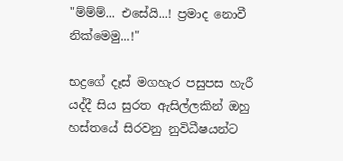"ම්ම්ම්... එසේයි...! ප්‍රමාද නොවී නික්මෙමු...!"

භද්‍රගේ දෑස් මගහැර පසුපස හැරී යද්දී සිය සුරත ඇසිල්ලකින් ඔහු හස්තයේ සිරවනු නුවිධීෂයන්ට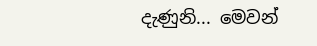දැණුනි... මෙවන්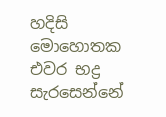හදිසි මොහොතක එවර භද්‍ර සැරසෙන්නේ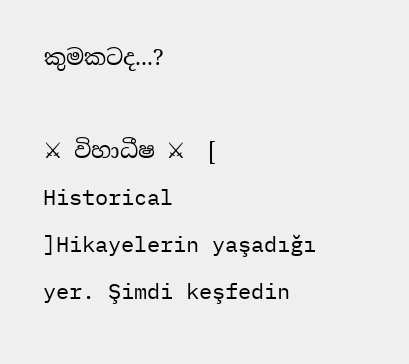කුමකටද...?

⚔ විහාධීෂ ⚔  [ Historical ]Hikayelerin yaşadığı yer. Şimdi keşfedin